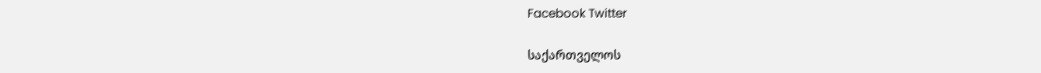Facebook Twitter

საქართველოს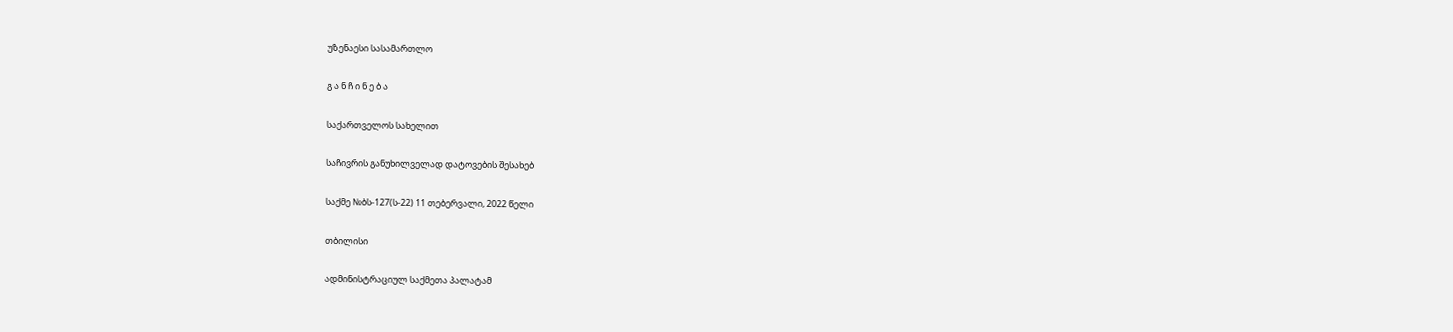უზენაესი სასამართლო

გ ა ნ ჩ ი ნ ე ბ ა

საქართველოს სახელით

საჩივრის განუხილველად დატოვების შესახებ

საქმე №ბს-127(ს-22) 11 თებერვალი, 2022 წელი

თბილისი

ადმინისტრაციულ საქმეთა პალატამ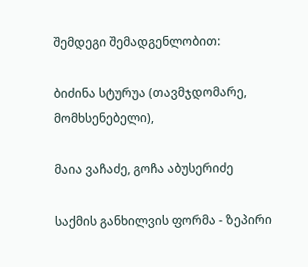შემდეგი შემადგენლობით:

ბიძინა სტურუა (თავმჯდომარე, მომხსენებელი),

მაია ვაჩაძე, გოჩა აბუსერიძე

საქმის განხილვის ფორმა - ზეპირი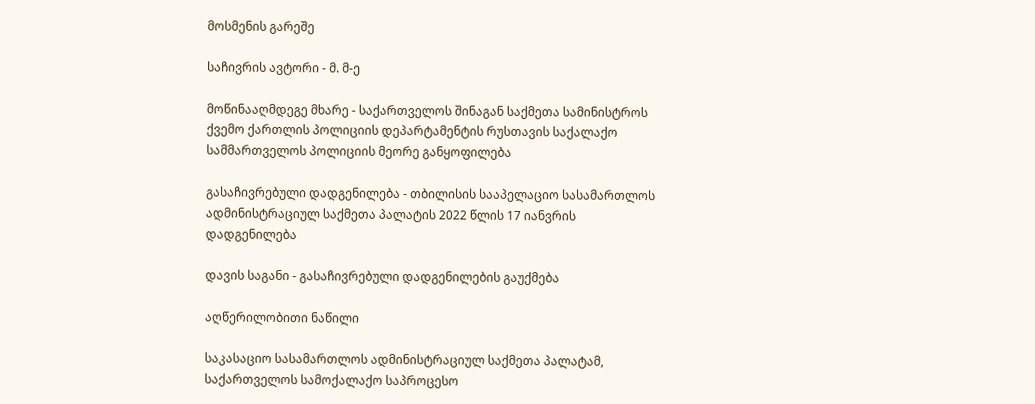მოსმენის გარეშე

საჩივრის ავტორი - მ. მ-ე

მოწინააღმდეგე მხარე - საქართველოს შინაგან საქმეთა სამინისტროს ქვემო ქართლის პოლიციის დეპარტამენტის რუსთავის საქალაქო სამმართველოს პოლიციის მეორე განყოფილება

გასაჩივრებული დადგენილება - თბილისის სააპელაციო სასამართლოს ადმინისტრაციულ საქმეთა პალატის 2022 წლის 17 იანვრის დადგენილება

დავის საგანი - გასაჩივრებული დადგენილების გაუქმება

აღწერილობითი ნაწილი

საკასაციო სასამართლოს ადმინისტრაციულ საქმეთა პალატამ, საქართველოს სამოქალაქო საპროცესო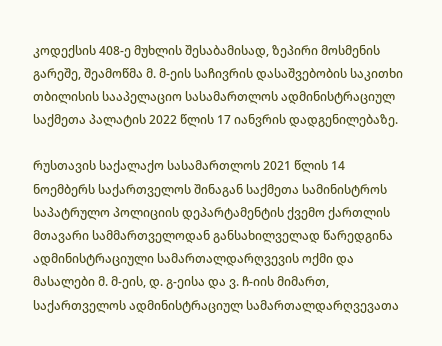კოდექსის 408-ე მუხლის შესაბამისად, ზეპირი მოსმენის გარეშე, შეამოწმა მ. მ-ეის საჩივრის დასაშვებობის საკითხი თბილისის სააპელაციო სასამართლოს ადმინისტრაციულ საქმეთა პალატის 2022 წლის 17 იანვრის დადგენილებაზე.

რუსთავის საქალაქო სასამართლოს 2021 წლის 14 ნოემბერს საქართველოს შინაგან საქმეთა სამინისტროს საპატრულო პოლიციის დეპარტამენტის ქვემო ქართლის მთავარი სამმართველოდან განსახილველად წარედგინა ადმინისტრაციული სამართალდარღვევის ოქმი და მასალები მ. მ-ეის, დ. გ-ეისა და ვ. ჩ-იის მიმართ, საქართველოს ადმინისტრაციულ სამართალდარღვევათა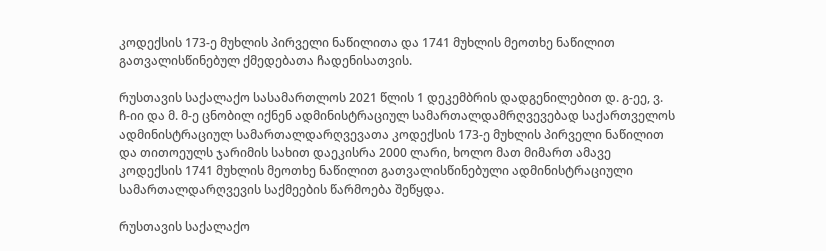კოდექსის 173-ე მუხლის პირველი ნაწილითა და 1741 მუხლის მეოთხე ნაწილით გათვალისწინებულ ქმედებათა ჩადენისათვის.

რუსთავის საქალაქო სასამართლოს 2021 წლის 1 დეკემბრის დადგენილებით დ. გ-ეე, ვ. ჩ-იი და მ. მ-ე ცნობილ იქნენ ადმინისტრაციულ სამართალდამრღვევებად საქართველოს ადმინისტრაციულ სამართალდარღვევათა კოდექსის 173-ე მუხლის პირველი ნაწილით და თითოეულს ჯარიმის სახით დაეკისრა 2000 ლარი, ხოლო მათ მიმართ ამავე კოდექსის 1741 მუხლის მეოთხე ნაწილით გათვალისწინებული ადმინისტრაციული სამართალდარღვევის საქმეების წარმოება შეწყდა.

რუსთავის საქალაქო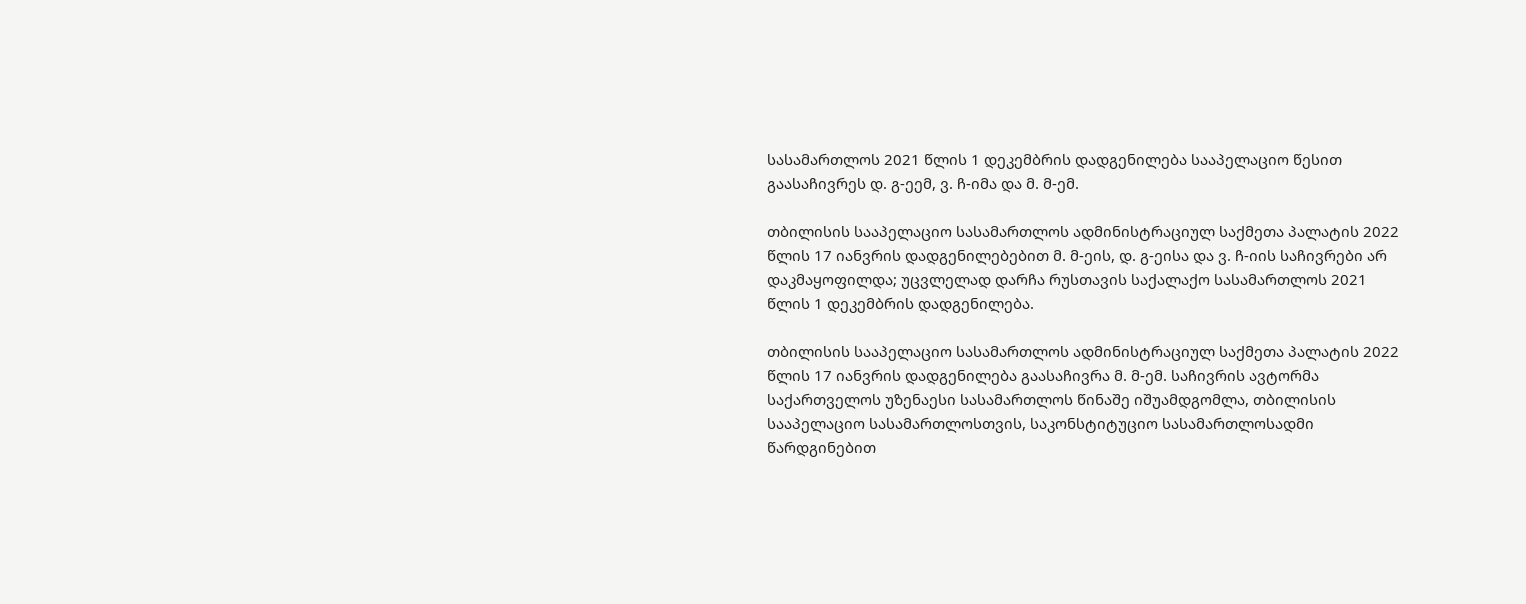სასამართლოს 2021 წლის 1 დეკემბრის დადგენილება სააპელაციო წესით გაასაჩივრეს დ. გ-ეემ, ვ. ჩ-იმა და მ. მ-ემ.

თბილისის სააპელაციო სასამართლოს ადმინისტრაციულ საქმეთა პალატის 2022 წლის 17 იანვრის დადგენილებებით მ. მ-ეის, დ. გ-ეისა და ვ. ჩ-იის საჩივრები არ დაკმაყოფილდა; უცვლელად დარჩა რუსთავის საქალაქო სასამართლოს 2021 წლის 1 დეკემბრის დადგენილება.

თბილისის სააპელაციო სასამართლოს ადმინისტრაციულ საქმეთა პალატის 2022 წლის 17 იანვრის დადგენილება გაასაჩივრა მ. მ-ემ. საჩივრის ავტორმა საქართველოს უზენაესი სასამართლოს წინაშე იშუამდგომლა, თბილისის სააპელაციო სასამართლოსთვის, საკონსტიტუციო სასამართლოსადმი წარდგინებით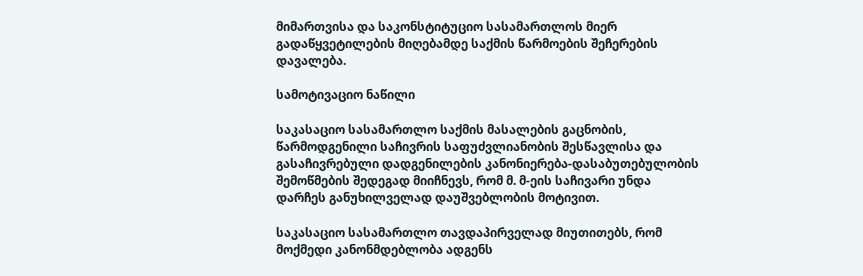მიმართვისა და საკონსტიტუციო სასამართლოს მიერ გადაწყვეტილების მიღებამდე საქმის წარმოების შეჩერების დავალება.

სამოტივაციო ნაწილი

საკასაციო სასამართლო საქმის მასალების გაცნობის, წარმოდგენილი საჩივრის საფუძვლიანობის შესწავლისა და გასაჩივრებული დადგენილების კანონიერება-დასაბუთებულობის შემოწმების შედეგად მიიჩნევს, რომ მ. მ-ეის საჩივარი უნდა დარჩეს განუხილველად დაუშვებლობის მოტივით.

საკასაციო სასამართლო თავდაპირველად მიუთითებს, რომ მოქმედი კანონმდებლობა ადგენს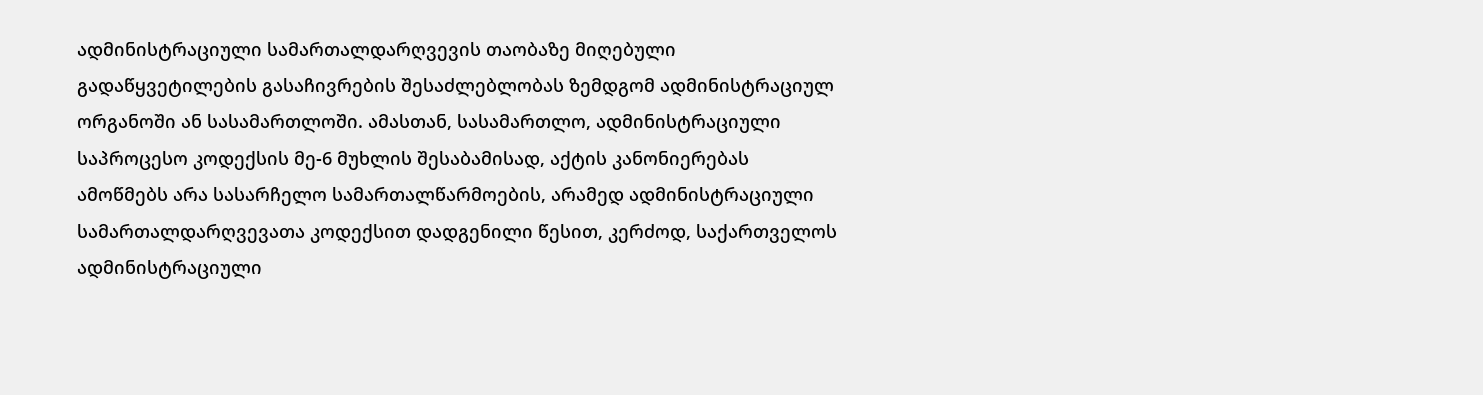ადმინისტრაციული სამართალდარღვევის თაობაზე მიღებული გადაწყვეტილების გასაჩივრების შესაძლებლობას ზემდგომ ადმინისტრაციულ ორგანოში ან სასამართლოში. ამასთან, სასამართლო, ადმინისტრაციული საპროცესო კოდექსის მე-6 მუხლის შესაბამისად, აქტის კანონიერებას ამოწმებს არა სასარჩელო სამართალწარმოების, არამედ ადმინისტრაციული სამართალდარღვევათა კოდექსით დადგენილი წესით, კერძოდ, საქართველოს ადმინისტრაციული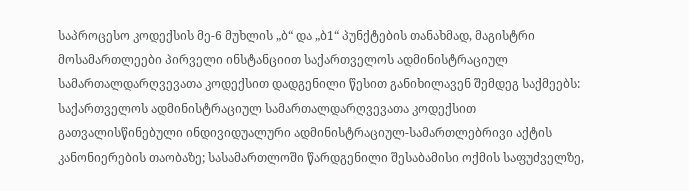საპროცესო კოდექსის მე-6 მუხლის „ბ“ და „ბ1“ პუნქტების თანახმად, მაგისტრი მოსამართლეები პირველი ინსტანციით საქართველოს ადმინისტრაციულ სამართალდარღვევათა კოდექსით დადგენილი წესით განიხილავენ შემდეგ საქმეებს: საქართველოს ადმინისტრაციულ სამართალდარღვევათა კოდექსით გათვალისწინებული ინდივიდუალური ადმინისტრაციულ-სამართლებრივი აქტის კანონიერების თაობაზე; სასამართლოში წარდგენილი შესაბამისი ოქმის საფუძველზე,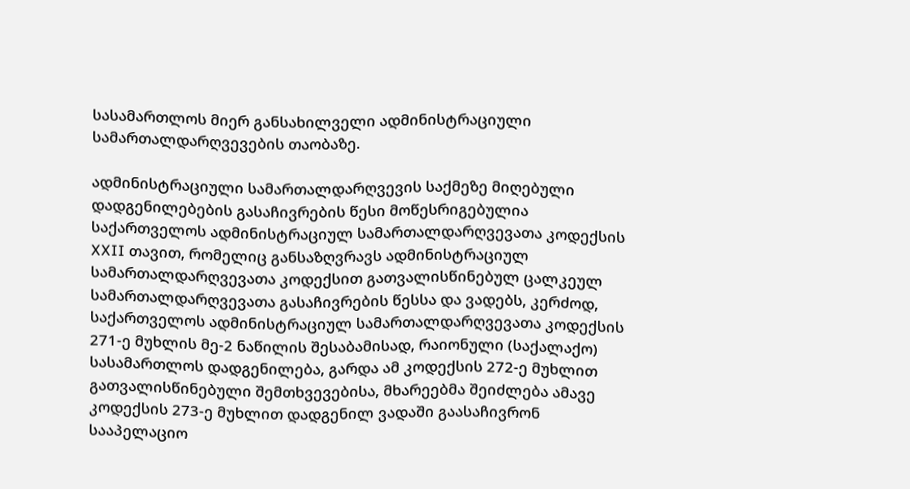სასამართლოს მიერ განსახილველი ადმინისტრაციული სამართალდარღვევების თაობაზე.

ადმინისტრაციული სამართალდარღვევის საქმეზე მიღებული დადგენილებების გასაჩივრების წესი მოწესრიგებულია საქართველოს ადმინისტრაციულ სამართალდარღვევათა კოდექსის XXII თავით, რომელიც განსაზღვრავს ადმინისტრაციულ სამართალდარღვევათა კოდექსით გათვალისწინებულ ცალკეულ სამართალდარღვევათა გასაჩივრების წესსა და ვადებს, კერძოდ, საქართველოს ადმინისტრაციულ სამართალდარღვევათა კოდექსის 271-ე მუხლის მე-2 ნაწილის შესაბამისად, რაიონული (საქალაქო) სასამართლოს დადგენილება, გარდა ამ კოდექსის 272-ე მუხლით გათვალისწინებული შემთხვევებისა, მხარეებმა შეიძლება ამავე კოდექსის 273-ე მუხლით დადგენილ ვადაში გაასაჩივრონ სააპელაციო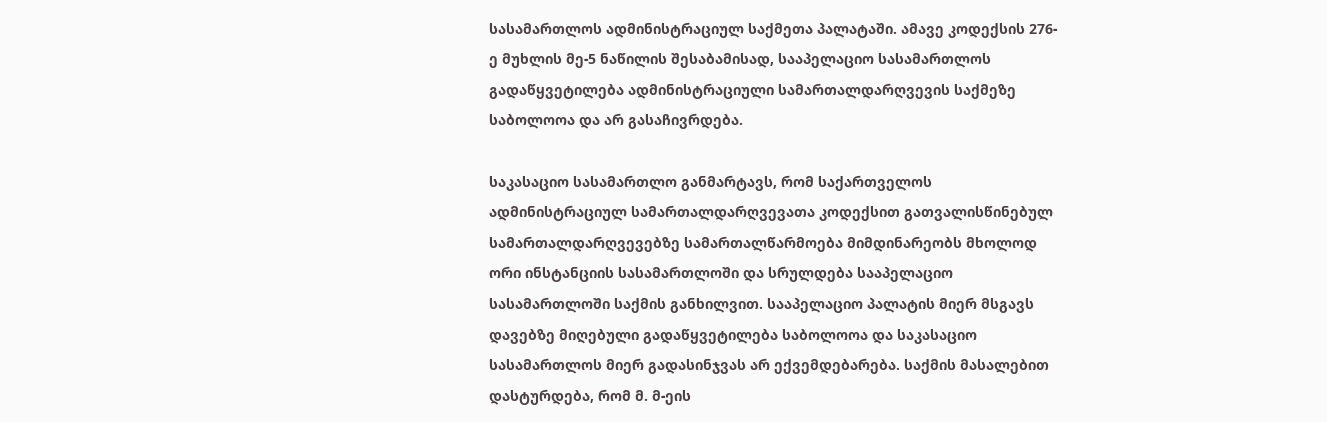სასამართლოს ადმინისტრაციულ საქმეთა პალატაში. ამავე კოდექსის 276-ე მუხლის მე-5 ნაწილის შესაბამისად, სააპელაციო სასამართლოს გადაწყვეტილება ადმინისტრაციული სამართალდარღვევის საქმეზე საბოლოოა და არ გასაჩივრდება.

საკასაციო სასამართლო განმარტავს, რომ საქართველოს ადმინისტრაციულ სამართალდარღვევათა კოდექსით გათვალისწინებულ სამართალდარღვევებზე სამართალწარმოება მიმდინარეობს მხოლოდ ორი ინსტანციის სასამართლოში და სრულდება სააპელაციო სასამართლოში საქმის განხილვით. სააპელაციო პალატის მიერ მსგავს დავებზე მიღებული გადაწყვეტილება საბოლოოა და საკასაციო სასამართლოს მიერ გადასინჯვას არ ექვემდებარება. საქმის მასალებით დასტურდება, რომ მ. მ-ეის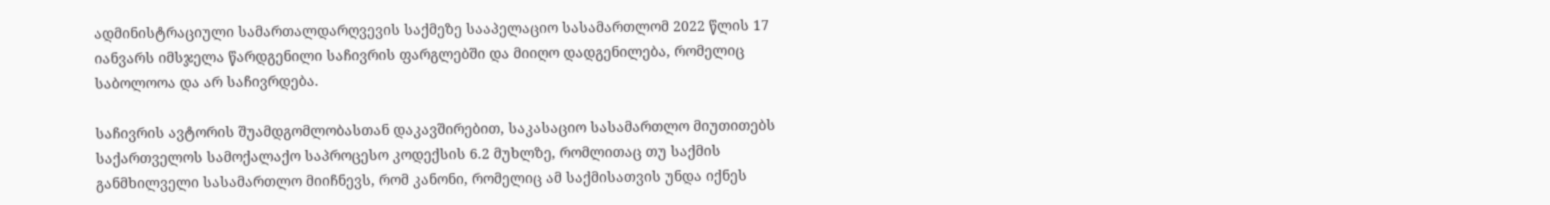ადმინისტრაციული სამართალდარღვევის საქმეზე სააპელაციო სასამართლომ 2022 წლის 17 იანვარს იმსჯელა წარდგენილი საჩივრის ფარგლებში და მიიღო დადგენილება, რომელიც საბოლოოა და არ საჩივრდება.

საჩივრის ავტორის შუამდგომლობასთან დაკავშირებით, საკასაციო სასამართლო მიუთითებს საქართველოს სამოქალაქო საპროცესო კოდექსის 6.2 მუხლზე, რომლითაც თუ საქმის განმხილველი სასამართლო მიიჩნევს, რომ კანონი, რომელიც ამ საქმისათვის უნდა იქნეს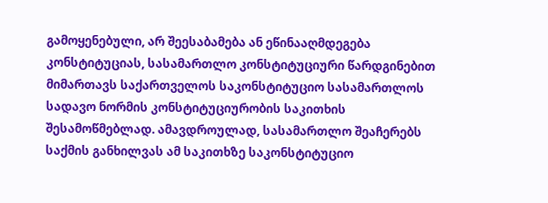გამოყენებული, არ შეესაბამება ან ეწინააღმდეგება კონსტიტუციას, სასამართლო კონსტიტუციური წარდგინებით მიმართავს საქართველოს საკონსტიტუციო სასამართლოს სადავო ნორმის კონსტიტუციურობის საკითხის შესამოწმებლად. ამავდროულად, სასამართლო შეაჩერებს საქმის განხილვას ამ საკითხზე საკონსტიტუციო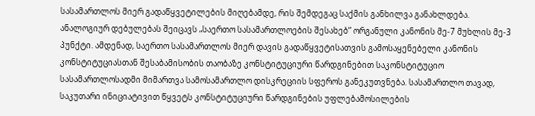სასამართლოს მიერ გადაწყვეტილების მიღებამდე, რის შემდეგაც საქმის განხილვა განახლდება. ანალოგიურ დებულებას შეიცავს „საერთო სასამართლოების შესახებ“ ორგანული კანონის მე-7 მუხლის მე-3 პუნქტი. ამდენად, საერთო სასამართლოს მიერ დავის გადაწყვეტისათვის გამოსაყენებელი კანონის კონსტიტუციასთან შესაბამისობის თაობაზე კონსტიტუციური წარდგინებით საკონსტიტუციო სასამართლოსადმი მიმართვა სამოსამართლო დისკრეციის სფეროს განეკუთვნება. სასამართლო თავად, საკუთარი ინიციატივით წყვეტს კონსტიტუციური წარდგინების უფლებამოსილების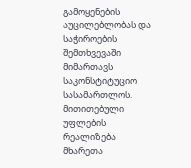გამოყენების აუცილებლობას და საჭიროების შემთხვევაში მიმართავს საკონსტიტუციო სასამართლოს. მითითებული უფლების რეალიზება მხარეთა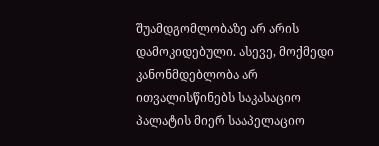შუამდგომლობაზე არ არის დამოკიდებული. ასევე, მოქმედი კანონმდებლობა არ ითვალისწინებს საკასაციო პალატის მიერ სააპელაციო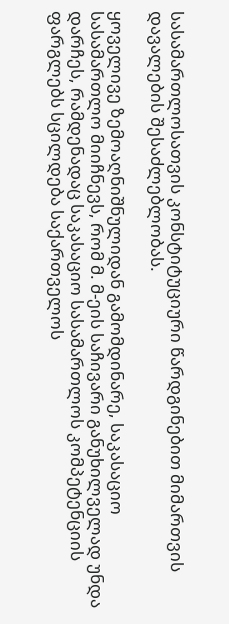სასამართლოსათვის კონსტიტუციური წარდგინებით მიმართვის დავალების შესაძლებლობას.

ყოველივე ზემოაღნიშნულიდან გამომდინარე, საკასაციო სასამართლო მიიჩნევს, რომ მ. მ-ეის საჩივარი განუხილველად უნდა დარჩეს, რამდენადაც საკასაციო სასამართლოს კომპეტენციის ფარგლებს სცილდება საქართველოს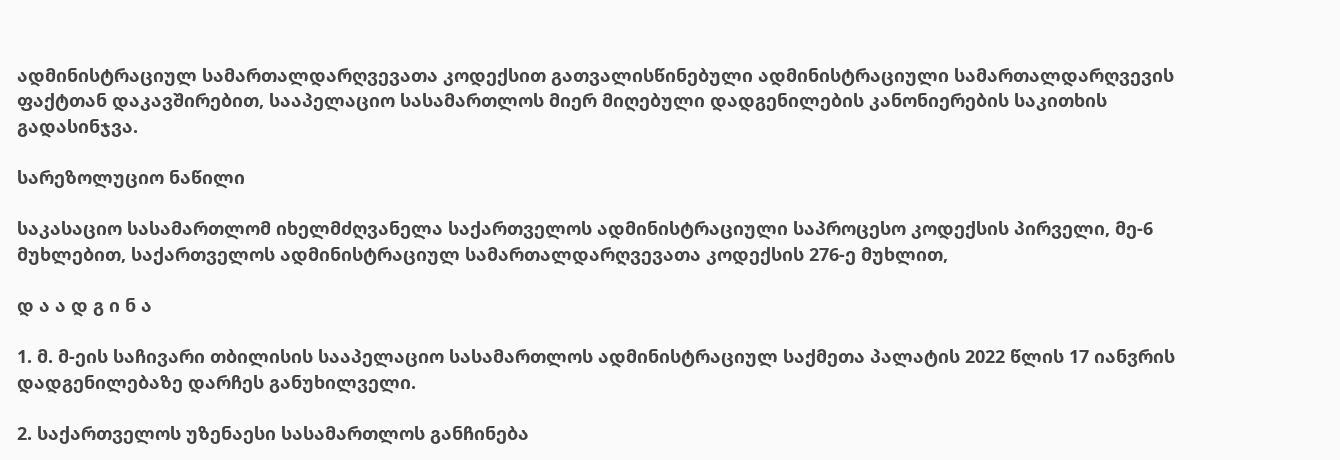ადმინისტრაციულ სამართალდარღვევათა კოდექსით გათვალისწინებული ადმინისტრაციული სამართალდარღვევის ფაქტთან დაკავშირებით, სააპელაციო სასამართლოს მიერ მიღებული დადგენილების კანონიერების საკითხის გადასინჯვა.

სარეზოლუციო ნაწილი

საკასაციო სასამართლომ იხელმძღვანელა საქართველოს ადმინისტრაციული საპროცესო კოდექსის პირველი, მე-6 მუხლებით, საქართველოს ადმინისტრაციულ სამართალდარღვევათა კოდექსის 276-ე მუხლით,

დ ა ა დ გ ი ნ ა

1. მ. მ-ეის საჩივარი თბილისის სააპელაციო სასამართლოს ადმინისტრაციულ საქმეთა პალატის 2022 წლის 17 იანვრის დადგენილებაზე დარჩეს განუხილველი.

2. საქართველოს უზენაესი სასამართლოს განჩინება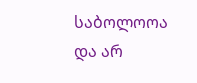საბოლოოა და არ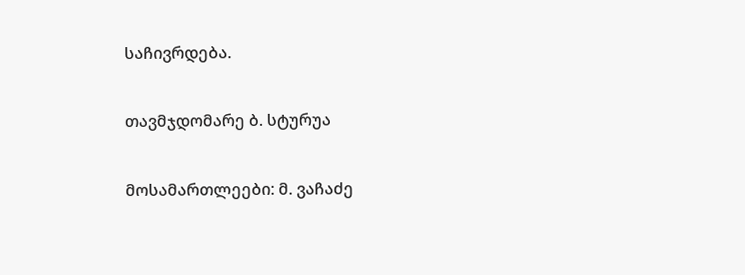საჩივრდება.

თავმჯდომარე ბ. სტურუა

მოსამართლეები: მ. ვაჩაძე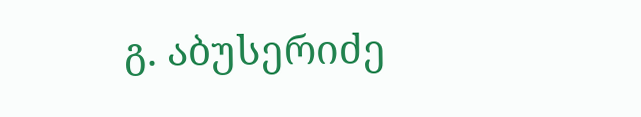გ. აბუსერიძე